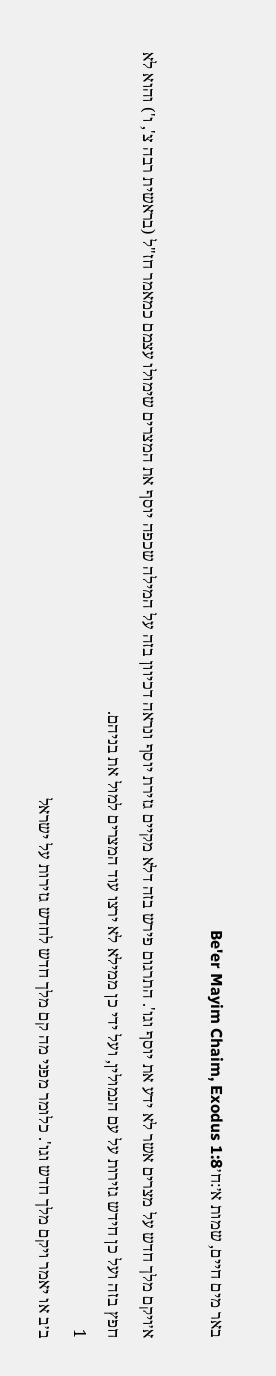באר מים חיים, שמות א׳:ח׳Be'er Mayim Chaim, Exodus 1:8

א׳ויקם מלך חדש על מצרים אשר לא ידע את יוסף וגו'. התרגום פירש בזה דלא מקיים גזירת יוסף ונראה דכיוון בזה על המילה שכפה יוסף את המצרים שימולו עצמם כמאמר חז"ל (בראשית רבה צ', ו') והוא לא חפץ בזה ועל כן חידש גזירות על עם הנמולין, ועל ידי כן ממילא לא ירצו עוד המצרים למול את בניהם.
1
ב׳ב או יאמר ויקם מלך חדש וגו'. כלומר מפני מה קם מלך חדש לחדש גזירות על ישראל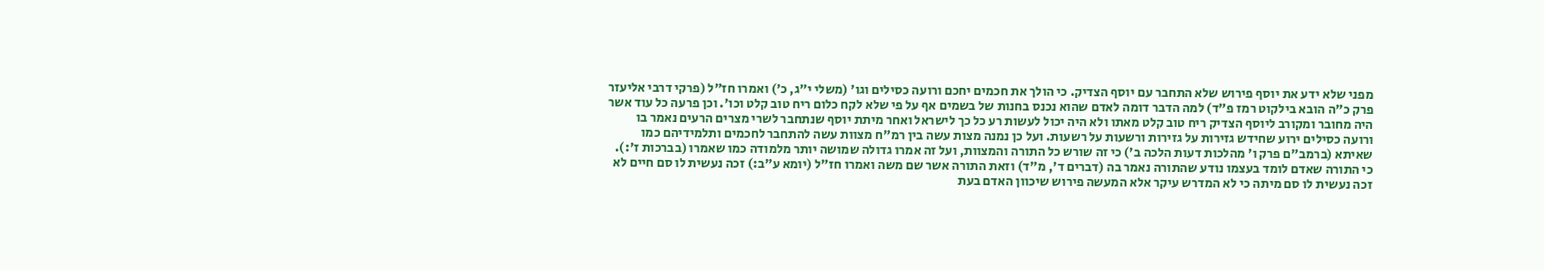מפני שלא ידע את יוסף פירוש שלא התחבר עם יוסף הצדיק. כי הולך את חכמים יחכם ורועה כסילים וגו' (משלי י"ג, כ') ואמרו חז"ל (פרקי דרבי אליעזר פרק כ"ה הובא בילקוט רמז פ"ד) למה הדבר דומה לאדם שהוא נכנס בחנות של בשמים אף על פי שלא לקח כלום ריח טוב קלט וכו'. וכן פרעה כל עוד אשר היה מחובר ומקורב ליוסף הצדיק ריח טוב קלט מאתו ולא היה יכול לעשות רע כל כך לישראל ואחר מיתת יוסף שנתחבר לשרי מצרים הרעים נאמר בו ורועה כסילים ירוע שחידש גזירות על גזירות ורשעות על רשעות. ועל כן נמנה מצות עשה בין רמ"ח מצוות עשה להתחבר לחכמים ותלמידיהם כמו שאיתא (ברמב"ם פרק ו' מהלכות דעות הלכה ב') כי זה שורש כל התורה והמצוות, ועל זה אמרו גדולה שמושה יותר מלמודה כמו שאמרו (בברכות ז':). כי התורה שאדם לומד בעצמו נודע שהתורה נאמר בה (דברים ד', מ"ד) וזאת התורה אשר שם משה ואמרו חז"ל (יומא ע"ב:) זכה נעשית לו סם חיים לא זכה נעשית לו סם מיתה כי לא המדרש עיקר אלא המעשה פירוש שיכוון האדם בעת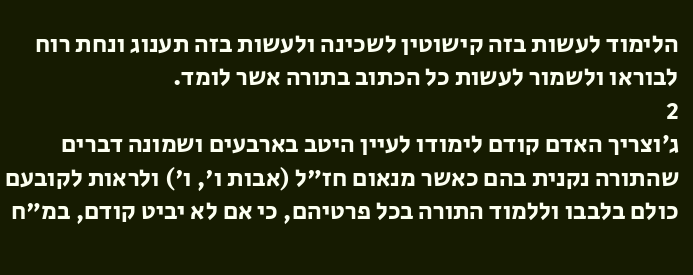הלימוד לעשות בזה קישוטין לשכינה ולעשות בזה תענוג ונחת רוח לבוראו ולשמור לעשות כל הכתוב בתורה אשר לומד.
2
ג׳וצריך האדם קודם לימודו לעיין היטב בארבעים ושמונה דברים שהתורה נקנית בהם כאשר מנאום חז"ל (אבות ו', ו') ולראות לקובעם כולם בלבבו וללמוד התורה בכל פרטיהם, כי אם לא יביט קודם, במ"ח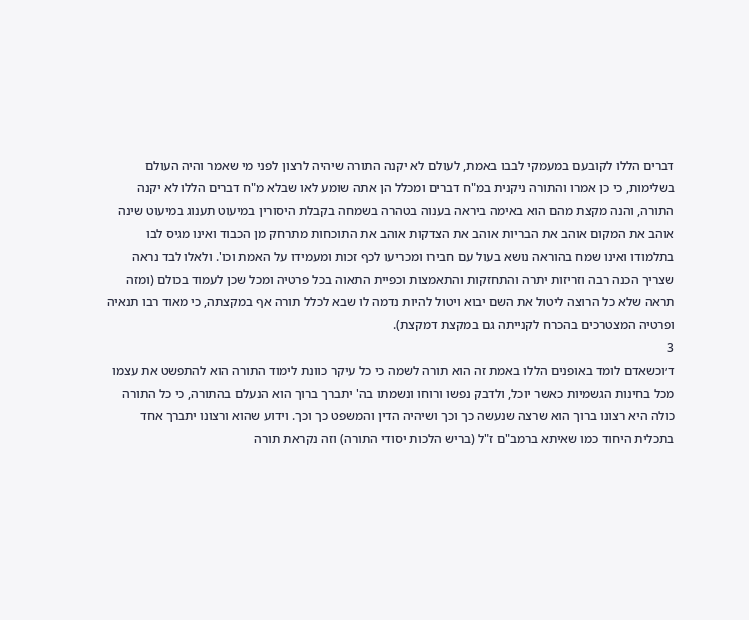דברים הללו לקובעם במעמקי לבבו באמת, לעולם לא יקנה התורה שיהיה לרצון לפני מי שאמר והיה העולם בשלימות, כי כן אמרו והתורה ניקנית במ"ח דברים ומכלל הן אתה שומע לאו שבלא מ"ח דברים הללו לא יקנה התורה, והנה מקצת מהם הוא באימה ביראה בענוה בטהרה בשמחה בקבלת היסורין במיעוט תענוג במיעוט שינה אוהב את המקום אוהב את הבריות אוהב את הצדקות אוהב את התוכחות מתרחק מן הכבוד ואינו מגיס לבו בתלמודו ואינו שמח בהוראה נושא בעול עם חבירו ומכריעו לכף זכות ומעמידו על האמת וכו'. ולאלו לבד נראה שצריך הכנה רבה וזריזות יתרה והתחזקות והתאמצות וכפיית התאוה בכל פרטיה ומכל שכן לעמוד בכולם (ומזה תראה שלא כל הרוצה ליטול את השם יבוא ויטול להיות נדמה לו שבא לכלל תורה אף במקצתה, כי מאוד רבו תנאיה ופרטיה המצטרכים בהכרח לקנייתה גם במקצת דמקצת).
3
ד׳וכשאדם לומד באופנים הללו באמת זה הוא תורה לשמה כי כל עיקר כוונת לימוד התורה הוא להתפשט את עצמו מכל בחינות הגשמיות כאשר יוכל, ולדבק נפשו ורוחו ונשמתו בה' יתברך ברוך הוא הנעלם בהתורה, כי כל התורה כולה היא רצונו ברוך הוא שרצה שנעשה כך וכך ושיהיה הדין והמשפט כך וכך. וידוע שהוא ורצונו יתברך אחד בתכלית היחוד כמו שאיתא ברמב"ם ז"ל (בריש הלכות יסודי התורה) וזה נקראת תורה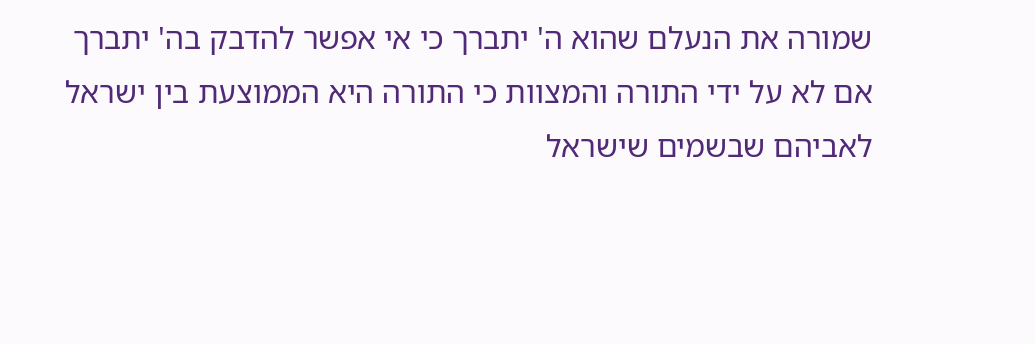שמורה את הנעלם שהוא ה' יתברך כי אי אפשר להדבק בה' יתברך אם לא על ידי התורה והמצוות כי התורה היא הממוצעת בין ישראל לאביהם שבשמים שישראל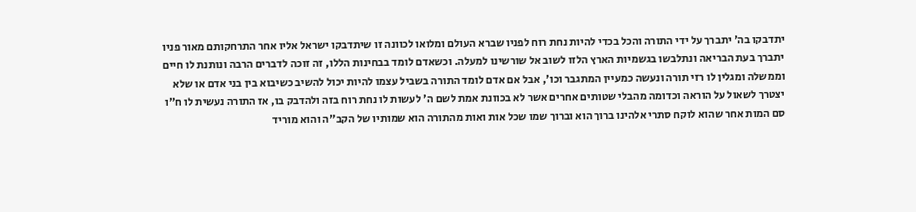יתדבקו בה' יתברך על ידי התורה והכל בכדי להיות נחת רוח לפניו שברא העולם ומלואו לכוונה זו שיתדבקו ישראל אליו אחר התרחקותם מאור פניו יתברך בעת הבריאה ונתלבשו בגשמיות הארץ הלזו לשוב אל שורשינו למעלה. וכשאדם לומד בבחינות הללו, זה זוכה לדברים הרבה ונותנת לו חיים וממשלה ומגלין לו רזי תורה ונעשה כמעיין המתגבר וכו', אבל אם אדם לומד התורה בשביל עצמו להיות יכול להשיב כשיבוא בין בני אדם או שלא יצטרך לשאול על הוראה וכדומה מהבלי שטותים אחרים אשר לא בכוונת אמת לשם ה' לעשות לו נחת רוח בזה ולהדבק בו, אז התורה נעשית לו ח"ו סם המות אחר שהוא לוקח סתרי אלהינו ברוך הוא וברוך שמו שכל אות ואות מהתורה הוא שמותיו של הקב"ה והוא מוריד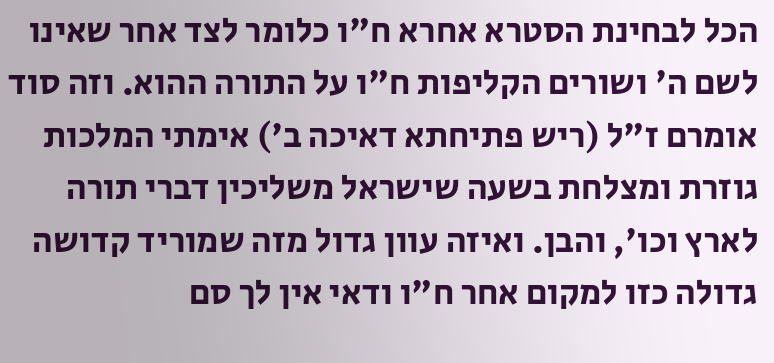הכל לבחינת הסטרא אחרא ח"ו כלומר לצד אחר שאינו לשם ה' ושורים הקליפות ח"ו על התורה ההוא. וזה סוד אומרם ז"ל (ריש פתיחתא דאיכה ב') אימתי המלכות גוזרת ומצלחת בשעה שישראל משליכין דברי תורה לארץ וכו', והבן. ואיזה עוון גדול מזה שמוריד קדושה גדולה כזו למקום אחר ח"ו ודאי אין לך סם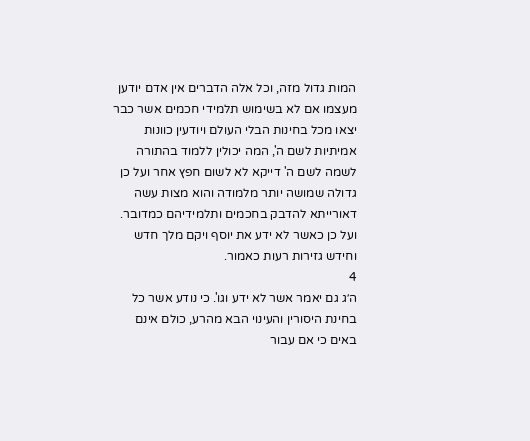המות גדול מזה, וכל אלה הדברים אין אדם יודען מעצמו אם לא בשימוש תלמידי חכמים אשר כבר יצאו מכל בחינות הבלי העולם ויודעין כוונות אמיתיות לשם ה', המה יכולין ללמוד בהתורה לשמה לשם ה' דייקא לא לשום חפץ אחר ועל כן גדולה שמושה יותר מלמודה והוא מצות עשה דאורייתא להדבק בחכמים ותלמידיהם כמדובר. ועל כן כאשר לא ידע את יוסף ויקם מלך חדש וחידש גזירות רעות כאמור.
4
ה׳ג גם יאמר אשר לא ידע וגו'. כי נודע אשר כל בחינת היסורין והעינוי הבא מהרע, כולם אינם באים כי אם עבור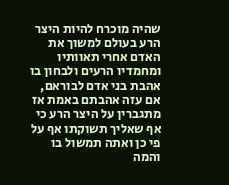שהיה מוכרח להיות היצר הרע בעולם למשוך את האדם אחרי תאוותיו ומחמדיו הרעים ולבחון בו אהבת בני אדם לבוראם, אם עזה אהבתם באמת אז מתגברין על היצר הרע כי אף שאליך תשוקתו אף על פי כן ואתה תמשול בו והמה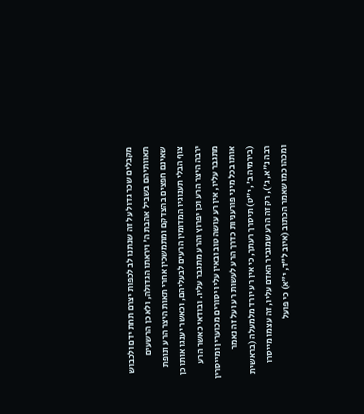מקבלים שכר גדול על זה שנתנו לב לכפות יצרם תחת ידם ולכבוש תאוותיהם בשביל אהבת ה' ויראתו הגדולה, ולא כן הרשעים שאינם חפצים בהצדקם ומתמשכין אחרי תאות היצר הרע ונופת צוף הבלי תענוגיו המדומין הרעים לבעליהם, וכאשר יענגו אותו כן ירבה היצר הרע וכן יפרוץ והרע מתגבר עליו. ובודאי כאשר הרע מתגבר עליו, אין רע עושה טוב ובאין עליו יסורים מכוערין ומייסרין אותו בכל מיני פורעניות כדרך הרע לעשות רע ועל זה נאמר (בירמיה ב', י"ט) תיסרך רעתך, כי אין רע יורד מלמעלה (בראשית רבה נ"א, ג'), רק זה הרע שמגביר האדם עליו, זה עצמו מייסרו ומכהו כמו שאמר הכתוב (איוב ל"ד, י"א) כי פועל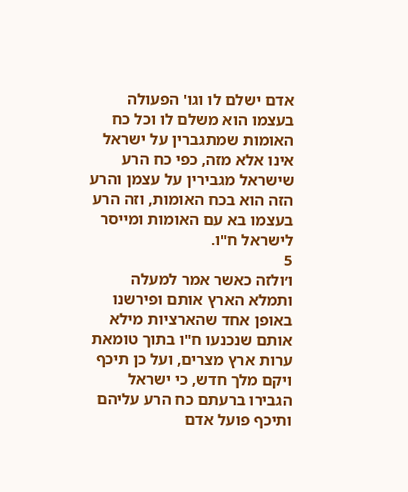אדם ישלם לו וגו' הפעולה בעצמו הוא משלם לו וכל כח האומות שמתגברין על ישראל אינו אלא מזה, כפי כח הרע שישראל מגבירין על עצמן והרע הזה הוא בכח האומות, וזה הרע בעצמו בא עם האומות ומייסר לישראל ח"ו.
5
ו׳ולזה כאשר אמר למעלה ותמלא הארץ אותם ופירשנו באופן אחד שהארציות מילא אותם שנכנעו ח"ו בתוך טומאת ערות ארץ מצרים, ועל כן תיכף ויקם מלך חדש, כי ישראל הגבירו ברעתם כח הרע עליהם ותיכף פועל אדם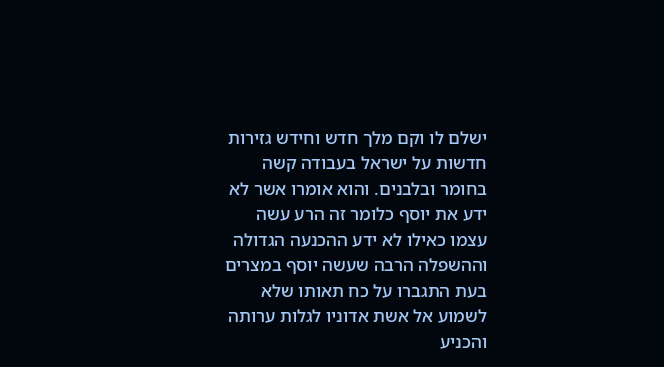ישלם לו וקם מלך חדש וחידש גזירות חדשות על ישראל בעבודה קשה בחומר ובלבנים. והוא אומרו אשר לא ידע את יוסף כלומר זה הרע עשה עצמו כאילו לא ידע ההכנעה הגדולה וההשפלה הרבה שעשה יוסף במצרים בעת התגברו על כח תאותו שלא לשמוע אל אשת אדוניו לגלות ערותה והכניע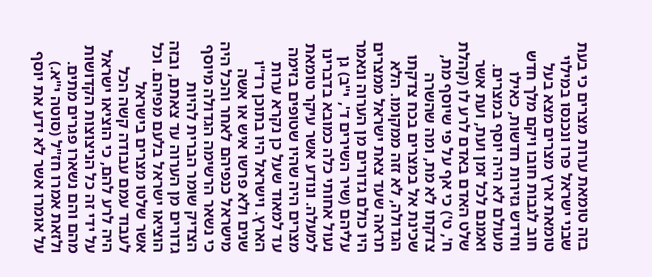בזה טומאת ערות מצרים כי בעת שבני ישראל פרו ונכנסו במילוי טומאת ארץ מצרים מצא בעל חוב לגבות חובו ויקם מלך חדש וחידש גזירות חדשות, כאילו מעולם לא היה יוסף במצרים. ואמנם לכל זמן ועת, ועת אשר שלט האדם באדם לרע לו (קהלת ח', ט') כי אף על פי שיוסף מת, צדקתו לא מת, ומה שהשרה שכינת אל במצרים בכח צדקתו הגדולה, לא זזה ממקומו. הלא תראה שעד צאת ישראל ממצרים היו כולם גדורים מן הערוה ונאמר עליהם (שיר השירים ד', י"ב) גן נעול אחותי כלה כמובא בדברינו למעלה. ונודע אשר עיקר טומאת מצרים היה שהיו שטופים בזימה עד למאוד שעל כן נקרא ערות הארץ. וישראל היו בתוכן רד"ו שנים ולא פרשו איש או אשה מישראל כנפיהם לאחר והכל היה כי נשאר הרשימה הגדולה מיוסף הצדיק שומר הברית להיות גדורים מן הערוה עד צאתם, ובזה הוציאו ישראל בלעם מפיהם. וכל אשר שלטו מצרים בישראל לעבוד עמם עבודה קשה הכל היה לרע להם, כי הוציאו ישראל על ידי זה כל הניצוצות הקדושות מהם והם נשארו פגרים מתים. ולזאת אמרו חז"ל (סוטה י"א.) על אומרו אשר לא ידע את יוסף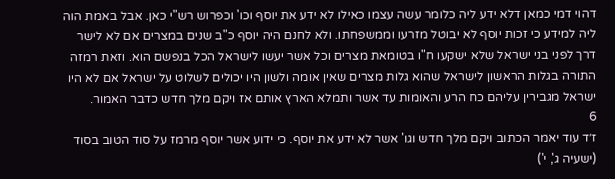דהוי דמי כמאן דלא ידע ליה כלומר עשה עצמו כאילו לא ידע את יוסף וכו' וכפרוש רש"י כאן. אבל באמת הוה ליה למידע כי זכות יוסף לא יבוטל מזרעו וממשפחתו. ולא לחנם היה יוסף כ"ב שנים במצרים אם לא לישר דרך לפני בני ישראל שלא ישקעו ח"ו בטומאת מצרים וכל אשר יעשו לישראל הכל בנפשם הוא. וזאת רמזה התורה בגלות הראשון לישראל שהוא גלות מצרים שאין אומה ולשון היו יכולים לשלוט על ישראל אם לא היו ישראל מגבירין עליהם כח הרע והאומות עד אשר ותמלא הארץ אותם אז ויקם מלך חדש כדבר האמור.
6
ז׳ד עוד יאמר הכתוב ויקם מלך חדש וגו' אשר לא ידע את יוסף. כי ידוע אשר יוסף מרמז על סוד הטוב בסוד (ישעיה ג', י')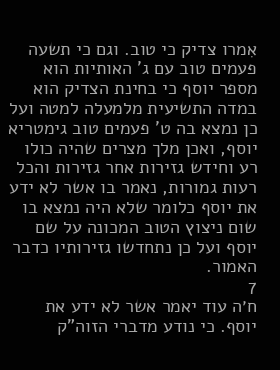אִמרו צדיק כי טוב. וגם כי תשעה פעמים טוב עם ג' האותיות הוא מספר יוסף כי בחינת הצדיק הוא במדה התשיעית מלמעלה למטה ועל כן נמצא בה ט' פעמים טוב גימטריא יוסף, ואכן מלך מצרים שהיה כולו רע וחידש גזירות אחר גזירות והכל רעות גמורות, נאמר בו אשר לא ידע את יוסף כלומר שלא היה נמצא בו שום ניצוץ הטוב המכונה על שם יוסף ועל כן נתחדשו גזירותיו כדבר האמור.
7
ח׳ה עוד יאמר אשר לא ידע את יוסף. כי נודע מדברי הזוה"ק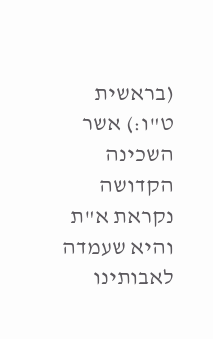(בראשית ט"ו:) אשר השכינה הקדושה נקראת א"ת והיא שעמדה לאבותינו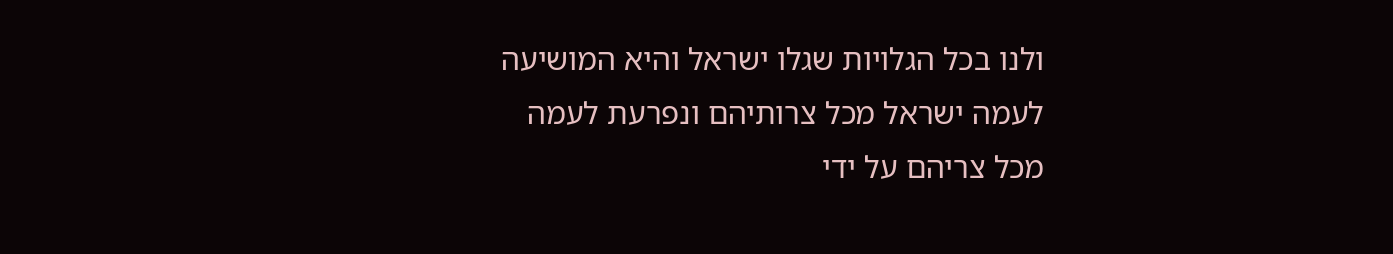ולנו בכל הגלויות שגלו ישראל והיא המושיעה לעמה ישראל מכל צרותיהם ונפרעת לעמה מכל צריהם על ידי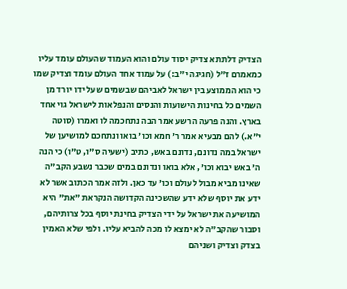הצדיק דלתתא צדיק יסוד עולם והוא העמוד שהעולם עומד עליו כמאמרם ז"ל (חגיגה י"ב:) על עמוד אחד העולם עומד וצדיק שמו כי הוא הממוצע בין ישראל לאביהם שבשמים שעל ידו יורד מן השמים כל בחינות הישועות והנסים והנפלאות לישראל גוי אחד בארץ. והנה פרעה הרשע אמר הבה נתחכמה לו ואמרו (סוטה י"א.) להם מבעיא אמר ר' חמא וכו' בואו ונתחכם למושיען של ישראל במה נדונם, נדונם באש, כתיב (ישעיה ס"ו, ט"ו) כי הנה ה' באש יבוא וכו', אלא בואו ונדונם במים שכבר נשבע הקב"ה שאינו מביא מבול לעולם וכו' עד כאן. ולזה אמר הכתוב אשר לא ידע את יוסף שלא ידע שהשכינה הקדושה הנקראת "את" היא המושיעה את ישראל על ידי הצדיק בחינת יוסף בכל צרותיהם, וסבור שהקב"ה לא ימצא לו מכה להביא עליו. ולפי שלא האמין בצדק וצדיק ושניהם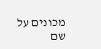מכונים על שם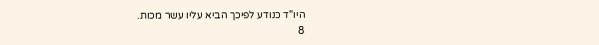היו"ד כנודע לפיכך הביא עליו עשר מכות.
8